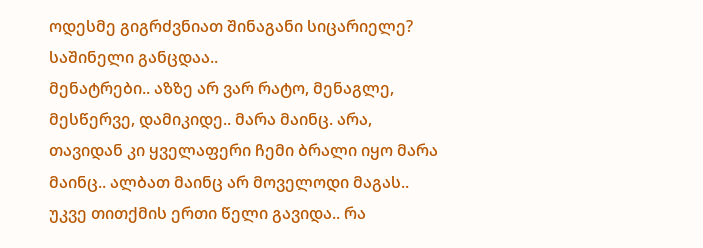ოდესმე გიგრძვნიათ შინაგანი სიცარიელე? საშინელი განცდაა..
მენატრები.. აზზე არ ვარ რატო, მენაგლე, მესწერვე, დამიკიდე.. მარა მაინც. არა, თავიდან კი ყველაფერი ჩემი ბრალი იყო მარა მაინც.. ალბათ მაინც არ მოველოდი მაგას..
უკვე თითქმის ერთი წელი გავიდა.. რა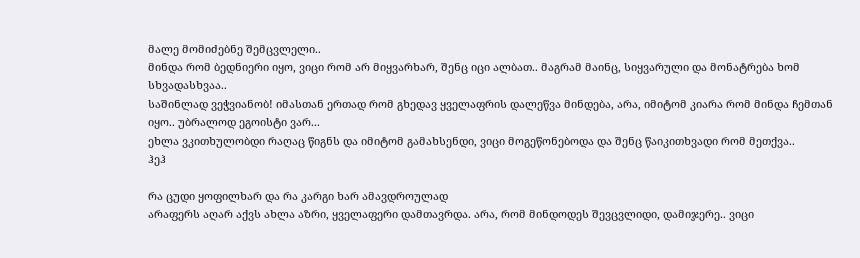მალე მომიძებნე შემცვლელი..
მინდა რომ ბედნიერი იყო, ვიცი რომ არ მიყვარხარ, შენც იცი ალბათ.. მაგრამ მაინც, სიყვარული და მონატრება ხომ სხვადასხვაა..
საშინლად ვეჭვიანობ! იმასთან ერთად რომ გხედავ ყველაფრის დალეწვა მინდება, არა, იმიტომ კიარა რომ მინდა ჩემთან იყო.. უბრალოდ ეგოისტი ვარ...
ეხლა ვკითხულობდი რაღაც წიგნს და იმიტომ გამახსენდი, ვიცი მოგეწონებოდა და შენც წაიკითხვადი რომ მეთქვა..
ჰეჰ

რა ცუდი ყოფილხარ და რა კარგი ხარ ამავდროულად
არაფერს აღარ აქვს ახლა აზრი, ყველაფერი დამთავრდა. არა, რომ მინდოდეს შევცვლიდი, დამიჯერე.. ვიცი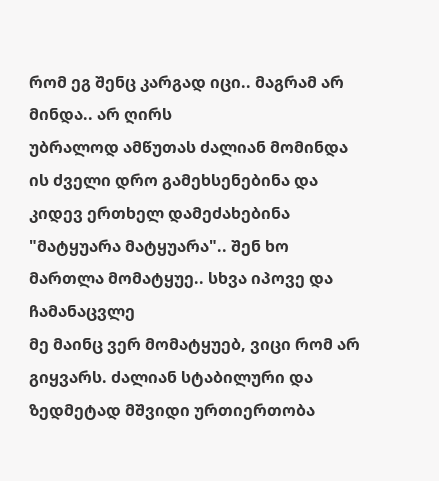რომ ეგ შენც კარგად იცი.. მაგრამ არ მინდა.. არ ღირს
უბრალოდ ამწუთას ძალიან მომინდა ის ძველი დრო გამეხსენებინა და კიდევ ერთხელ დამეძახებინა "მატყუარა მატყუარა".. შენ ხო მართლა მომატყუე.. სხვა იპოვე და ჩამანაცვლე
მე მაინც ვერ მომატყუებ, ვიცი რომ არ გიყვარს. ძალიან სტაბილური და ზედმეტად მშვიდი ურთიერთობა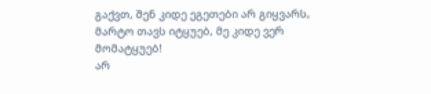გაქვთ, შენ კიდე ეგეთები არ გიყვარს, მარტო თავს იტყუებ, მე კიდე ვერ მომატყუებ!
არ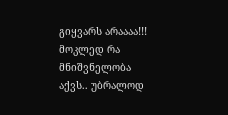გიყვარს არაააა!!!
მოკლედ რა მნიშვნელობა აქვს.. უბრალოდ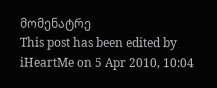მომენატრე
This post has been edited by iHeartMe on 5 Apr 2010, 10:04